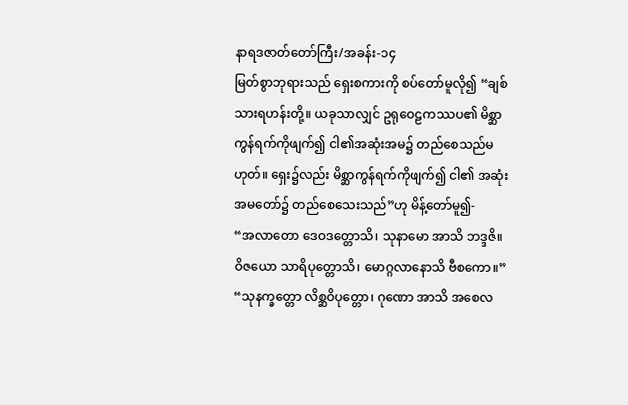နာရဒဇာတ်တော်ကြီး/အခန်း-၁၄
မြတ်စွာဘုရားသည် ရှေးစကားကို စပ်တော်မူလို၍ “ချစ်သားရဟန်းတို့။ ယခုသာလျှင် ဥရုဝေဠကဿပ၏ မိစ္ဆာကွန်ရက်ကိုဖျက်၍ ငါ၏အဆုံးအမ၌ တည်စေသည်မဟုတ်။ ရှေး၌လည်း မိစ္ဆာကွန်ရက်ကိုဖျက်၍ ငါ၏ အဆုံးအမတော်၌ တည်စေသေးသည်”ဟု မိန့်တော်မူ၍-
“အလာတော ဒေဝဒတ္တောသိ၊ သုနာမော အာသိ ဘဒ္ဒဇိ။
ဝိဇယော သာရိပုတ္တောသိ၊ မောဂ္ဂလာနောသိ ဗီစကော။”
“သုနက္ခတ္တော လိစ္ဆဝိပုတ္တော၊ ဂုဏော အာသိ အစေလ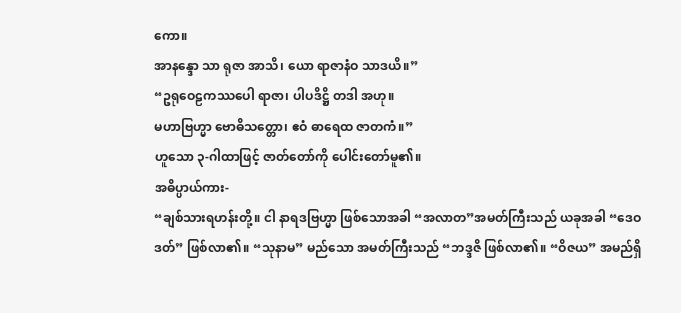ကော။
အာနန္ဒော သာ ရုဇာ အာသိ၊ ယော ရာဇာနံဝ သာဒယိ။”
“ဥရုဝေဠကဿပေါ ရာဇာ၊ ပါပဒိဋ္ဌိ တဒါ အဟု။
မဟာဗြဟ္မာ ဗောဓိသတ္တော၊ ဧဝံ ဓာရေထ ဇာတကံ။”
ဟူသော ၃-ဂါထာဖြင့် ဇာတ်တော်ကို ပေါင်းတော်မူ၏။
အဓိပ္ပာယ်ကား-
“ချစ်သားရဟန်းတို့။ ငါ နာရဒဗြဟ္မာ ဖြစ်သောအခါ “အလာတ”အမတ်ကြီးသည် ယခုအခါ “ဒေဝဒတ်” ဖြစ်လာ၏။ “သုနာမ” မည်သော အမတ်ကြီးသည် “ဘဒ္ဒဇိ ဖြစ်လာ၏။ “ဝိဇယ” အမည်ရှိ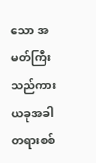သော အမတ်ကြီးသည်ကား ယခုအခါ တရားစစ်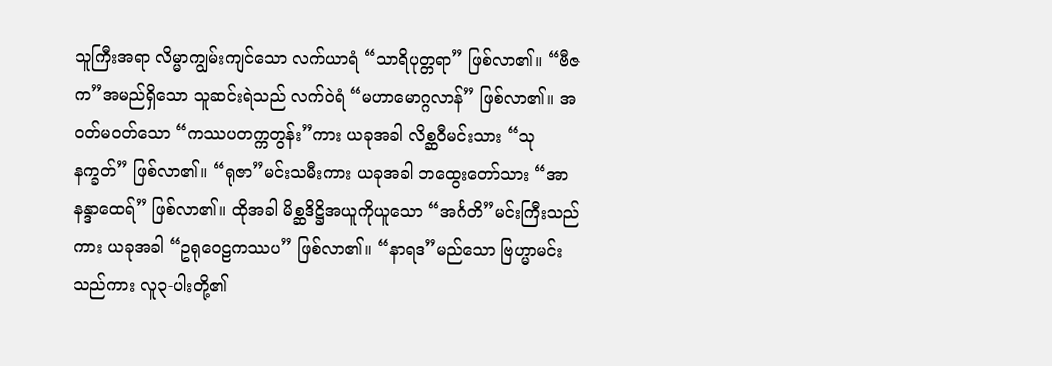သူကြီးအရာ လိမ္မာကျွမ်းကျင်သော လက်ယာရံ “သာရိပုတ္တရာ” ဖြစ်လာ၏။ “ဗီဇက”အမည်ရှိသော သူဆင်းရဲသည် လက်ဝဲရံ “မဟာမောဂ္ဂလာန်” ဖြစ်လာ၏။ အဝတ်မဝတ်သော “ကဿပတက္ကတွန်း”ကား ယခုအခါ လိစ္ဆဝီမင်းသား “သုနက္ခတ်” ဖြစ်လာ၏။ “ရုဇာ”မင်းသမီးကား ယခုအခါ ဘထွေးတော်သား “အာနန္ဒာထေရ်” ဖြစ်လာ၏။ ထိုအခါ မိစ္ဆဒိဋ္ဌိအယူကိုယူသော “အင်္ဂတိ”မင်းကြီးသည်ကား ယခုအခါ “ဥရုဝေဠကဿပ” ဖြစ်လာ၏။ “နာရဒ”မည်သော ဗြဟ္မာမင်းသည်ကား လူ၃-ပါးတို့၏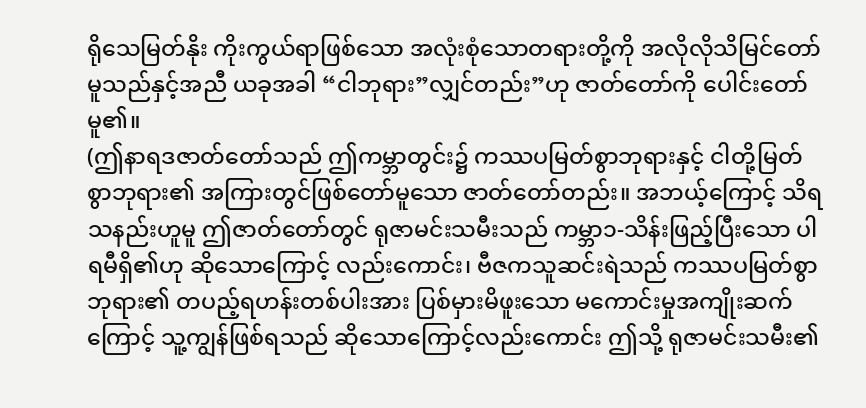ရိုသေမြတ်နိုး ကိုးကွယ်ရာဖြစ်သော အလုံးစုံသောတရားတို့ကို အလိုလိုသိမြင်တော်မူသည်နှင့်အညီ ယခုအခါ “ငါဘုရား”လျှင်တည်း”ဟု ဇာတ်တော်ကို ပေါင်းတော်မူ၏။
(ဤနာရဒဇာတ်တော်သည် ဤကမ္ဘာတွင်း၌ ကဿပမြတ်စွာဘုရားနှင့် ငါတို့မြတ်စွာဘုရား၏ အကြားတွင်ဖြစ်တော်မူသော ဇာတ်တော်တည်း။ အဘယ့်ကြောင့် သိရသနည်းဟူမူ ဤဇာတ်တော်တွင် ရုဇာမင်းသမီးသည် ကမ္ဘာ၁-သိန်းဖြည့်ပြီးသော ပါရမီရှိ၏ဟု ဆိုသောကြောင့် လည်းကောင်း၊ ဗီဇကသူဆင်းရဲသည် ကဿပမြတ်စွာဘုရား၏ တပည့်ရဟန်းတစ်ပါးအား ပြစ်မှားမိဖူးသော မကောင်းမှုအကျိုးဆက်ကြောင့် သူ့ကျွန်ဖြစ်ရသည် ဆိုသောကြောင့်လည်းကောင်း ဤသို့ ရုဇာမင်းသမီး၏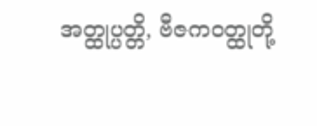အတ္ထုပ္ပတ္တိ, ဗီဇကဝတ္ထုတို့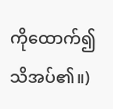ကိုထောက်၍ သိအပ်၏။)